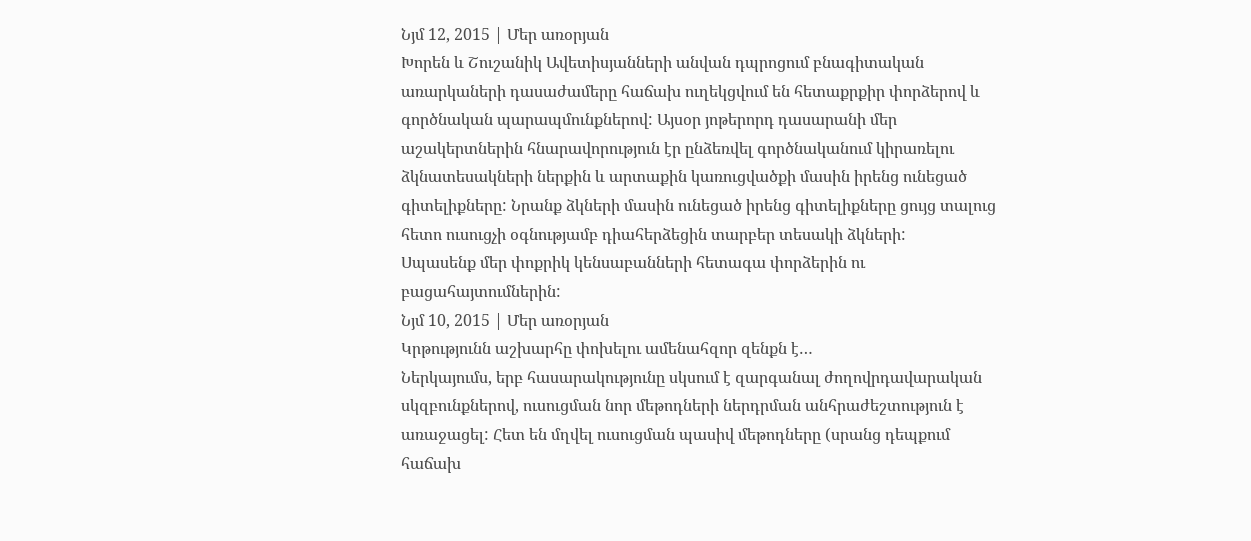Նյմ 12, 2015 | Մեր առօրյան
Խորեն և Շուշանիկ Ավետիսյանների անվան դպրոցում բնագիտական առարկաների դասաժամերը հաճախ ուղեկցվում են հետաքրքիր փորձերով և գործնական պարապմունքներով: Այսօր յոթերորդ դասարանի մեր աշակերտներին հնարավորություն էր ընձեռվել գործնականում կիրառելու ձկնատեսակների ներքին և արտաքին կառուցվածքի մասին իրենց ունեցած գիտելիքները: Նրանք ձկների մասին ունեցած իրենց գիտելիքները ցույց տալուց հետո ուսուցչի օգնությամբ դիահերձեցին տարբեր տեսակի ձկների:
Սպասենք մեր փոքրիկ կենսաբանների հետագա փորձերին ու բացահայտումներին:
Նյմ 10, 2015 | Մեր առօրյան
Կրթությունն աշխարհը փոխելու ամենահզոր զենքն է…
Ներկայումս, երբ հասարակությունը սկսում է զարգանալ ժողովրդավարական սկզբունքներով, ուսուցման նոր մեթոդների ներդրման անհրաժեշտություն է առաջացել: Հետ են մղվել ուսուցման պասիվ մեթոդները (սրանց դեպքում հաճախ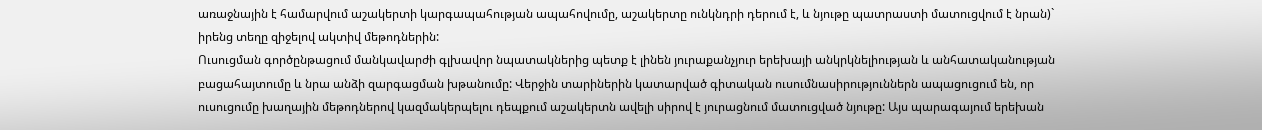առաջնային է համարվում աշակերտի կարգապահության ապահովումը, աշակերտը ունկնդրի դերում է, և նյութը պատրաստի մատուցվում է նրան)` իրենց տեղը զիջելով ակտիվ մեթոդներին:
Ուսուցման գործընթացում մանկավարժի գլխավոր նպատակներից պետք է լինեն յուրաքանչյուր երեխայի անկրկնելիության և անհատականության բացահայտումը և նրա անձի զարգացման խթանումը: Վերջին տարիներին կատարված գիտական ուսումնասիրություններն ապացուցում են, որ ուսուցումը խաղային մեթոդներով կազմակերպելու դեպքում աշակերտն ավելի սիրով է յուրացնում մատուցված նյութը: Այս պարագայում երեխան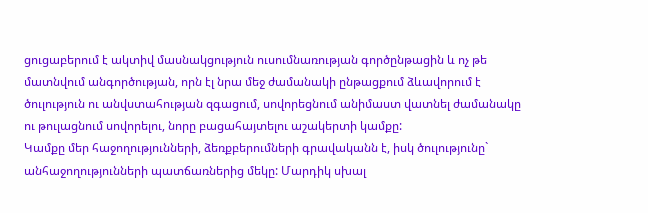ցուցաբերում է ակտիվ մասնակցություն ուսումնառության գործընթացին և ոչ թե մատնվում անգործության, որն էլ նրա մեջ ժամանակի ընթացքում ձևավորում է ծուլություն ու անվստահության զգացում, սովորեցնում անիմաստ վատնել ժամանակը ու թուլացնում սովորելու, նորը բացահայտելու աշակերտի կամքը:
Կամքը մեր հաջողությունների, ձեռքբերումների գրավականն է, իսկ ծուլությունը` անհաջողությունների պատճառներից մեկը: Մարդիկ սխալ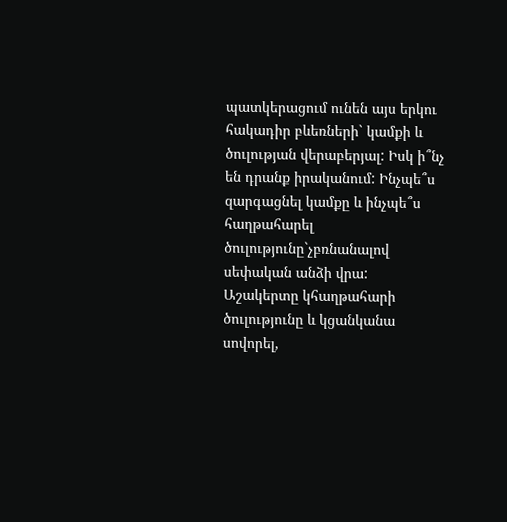պատկերացում ունեն այս երկու հակադիր բևեռների` կամքի և ծուլության վերաբերյալ: Իսկ ի՞նչ են դրանք իրականում: Ինչպե՞ս զարգացնել կամքը և ինչպե՞ս հաղթահարել ծուլությունը`չբռնանալով սեփական անձի վրա: Աշակերտը կհաղթահարի ծուլությունը և կցանկանա սովորել,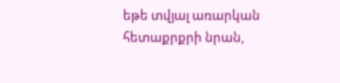եթե տվյալ առարկան հետաքրքրի նրան,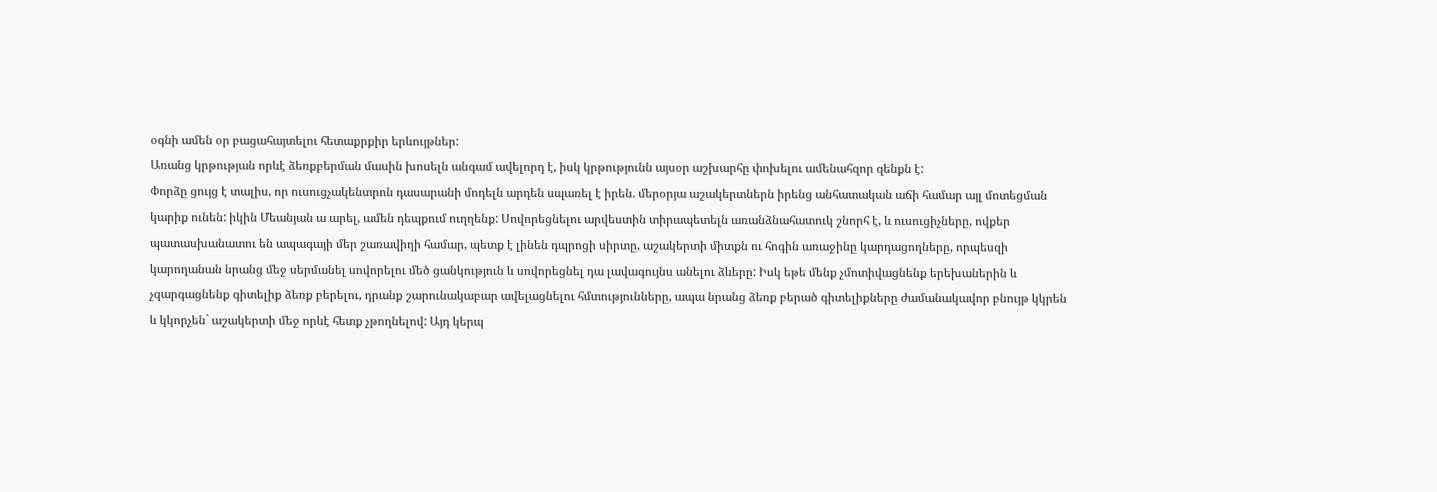օգնի ամեն օր բացահայտելու հետաքրքիր երևույթներ:
Առանց կրթության որևէ ձեռքբերման մասին խոսելն անգամ ավելորդ է, իսկ կրթությունն այսօր աշխարհը փոխելու ամենահզոր զենքն է:
Փորձը ցույց է տալիս, որ ուսուցչակենտրոն դասարանի մոդելն արդեն սպառել է իրեն. մերօրյա աշակերտներն իրենց անհատական աճի համար այլ մոտեցման կարիք ունեն: իկին Մեանյան ա արել, ամեն դեպքում ուղղենք: Սովորեցնելու արվեստին տիրապետելն առանձնահատուկ շնորհ է, և ուսուցիչները, ովքեր պատասխանատու են ապագայի մեր շառավիղի համար, պետք է լինեն դպրոցի սիրտը, աշակերտի միտքն ու հոգին առաջինը կարդացողները, որպեսզի կարողանան նրանց մեջ սերմանել սովորելու մեծ ցանկություն և սովորեցնել դա լավագույնս անելու ձևերը: Իսկ եթե մենք չմոտիվացնենք երեխաներին և չզարգացնենք գիտելիք ձեռք բերելու, դրանք շարունակաբար ավելացնելու հմտությունները, ապա նրանց ձեռք բերած գիտելիքները ժամանակավոր բնույթ կկրեն և կկորչեն` աշակերտի մեջ որևէ հետք չթողնելով: Այդ կերպ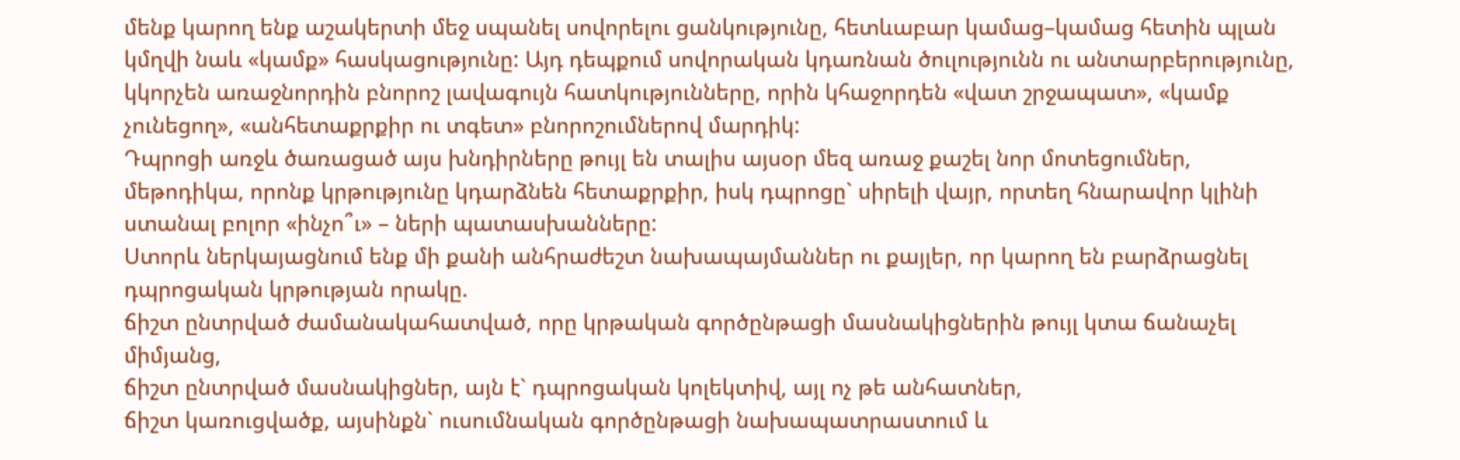մենք կարող ենք աշակերտի մեջ սպանել սովորելու ցանկությունը, հետևաբար կամաց–կամաց հետին պլան կմղվի նաև «կամք» հասկացությունը: Այդ դեպքում սովորական կդառնան ծուլությունն ու անտարբերությունը, կկորչեն առաջնորդին բնորոշ լավագույն հատկությունները, որին կհաջորդեն «վատ շրջապատ», «կամք չունեցող», «անհետաքրքիր ու տգետ» բնորոշումներով մարդիկ:
Դպրոցի առջև ծառացած այս խնդիրները թույլ են տալիս այսօր մեզ առաջ քաշել նոր մոտեցումներ, մեթոդիկա, որոնք կրթությունը կդարձնեն հետաքրքիր, իսկ դպրոցը` սիրելի վայր, որտեղ հնարավոր կլինի ստանալ բոլոր «ինչո՞ւ» – ների պատասխանները:
Ստորև ներկայացնում ենք մի քանի անհրաժեշտ նախապայմաններ ու քայլեր, որ կարող են բարձրացնել դպրոցական կրթության որակը.
ճիշտ ընտրված ժամանակահատված, որը կրթական գործընթացի մասնակիցներին թույլ կտա ճանաչել միմյանց,
ճիշտ ընտրված մասնակիցներ, այն է` դպրոցական կոլեկտիվ, այլ ոչ թե անհատներ,
ճիշտ կառուցվածք, այսինքն` ուսումնական գործընթացի նախապատրաստում և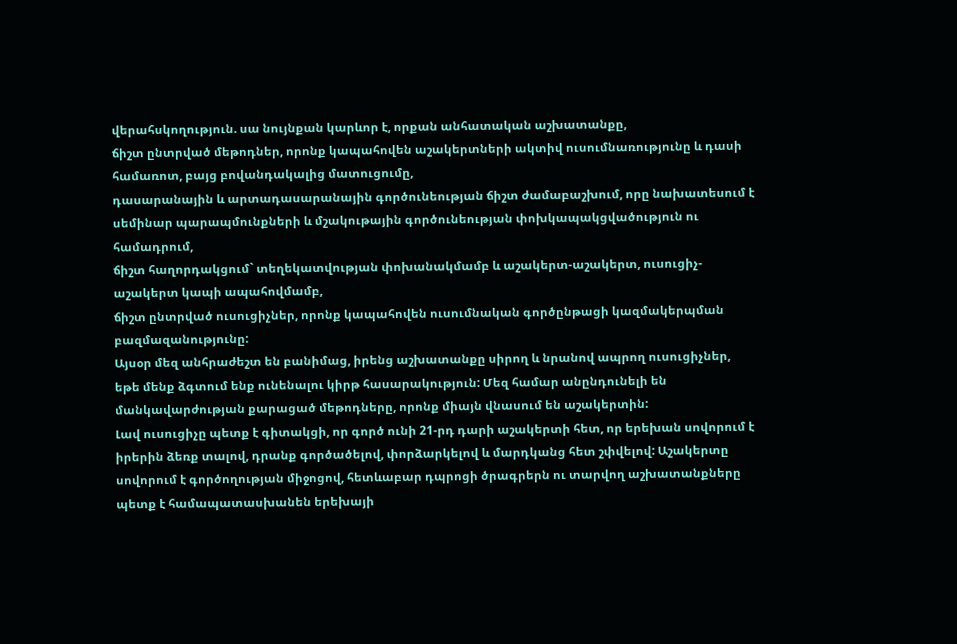վերահսկողություն. սա նույնքան կարևոր է, որքան անհատական աշխատանքը,
ճիշտ ընտրված մեթոդներ, որոնք կապահովեն աշակերտների ակտիվ ուսումնառությունը և դասի համառոտ, բայց բովանդակալից մատուցումը,
դասարանային և արտադասարանային գործունեության ճիշտ ժամաբաշխում, որը նախատեսում է սեմինար պարապմունքների և մշակութային գործունեության փոխկապակցվածություն ու համադրում,
ճիշտ հաղորդակցում` տեղեկատվության փոխանակմամբ և աշակերտ-աշակերտ, ուսուցիչ-աշակերտ կապի ապահովմամբ,
ճիշտ ընտրված ուսուցիչներ, որոնք կապահովեն ուսումնական գործընթացի կազմակերպման բազմազանությունը:
Այսօր մեզ անհրաժեշտ են բանիմաց, իրենց աշխատանքը սիրող և նրանով ապրող ուսուցիչներ, եթե մենք ձգտում ենք ունենալու կիրթ հասարակություն: Մեզ համար անընդունելի են մանկավարժության քարացած մեթոդները, որոնք միայն վնասում են աշակերտին:
Լավ ուսուցիչը պետք է գիտակցի, որ գործ ունի 21-րդ դարի աշակերտի հետ, որ երեխան սովորում է իրերին ձեռք տալով, դրանք գործածելով, փորձարկելով և մարդկանց հետ շփվելով: Աշակերտը սովորում է գործողության միջոցով, հետևաբար դպրոցի ծրագրերն ու տարվող աշխատանքները պետք է համապատասխանեն երեխայի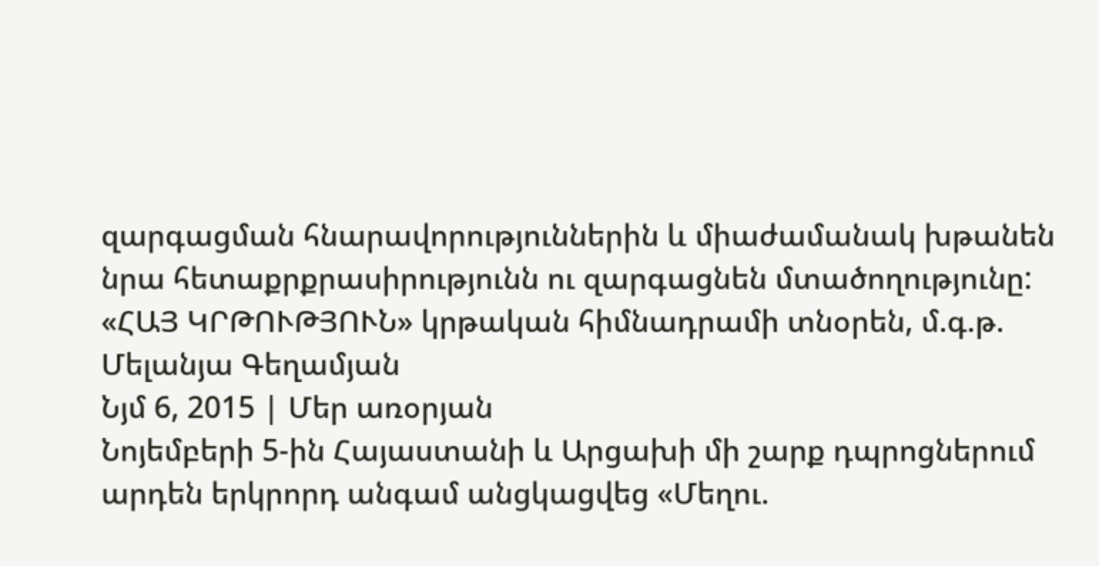զարգացման հնարավորություններին և միաժամանակ խթանեն նրա հետաքրքրասիրությունն ու զարգացնեն մտածողությունը:
«ՀԱՅ ԿՐԹՈՒԹՅՈՒՆ» կրթական հիմնադրամի տնօրեն, մ.գ.թ. Մելանյա Գեղամյան
Նյմ 6, 2015 | Մեր առօրյան
Նոյեմբերի 5-ին Հայաստանի և Արցախի մի շարք դպրոցներում արդեն երկրորդ անգամ անցկացվեց «Մեղու.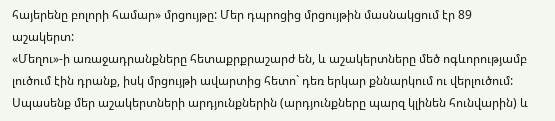հայերենը բոլորի համար» մրցույթը: Մեր դպրոցից մրցույթին մասնակցում էր 89 աշակերտ:
«Մեղու»-ի առաջադրանքները հետաքրքրաշարժ են, և աշակերտները մեծ ոգևորությամբ լուծում էին դրանք, իսկ մրցույթի ավարտից հետո` դեռ երկար քննարկում ու վերլուծում:
Սպասենք մեր աշակերտների արդյունքներին (արդյունքները պարզ կլինեն հունվարին) և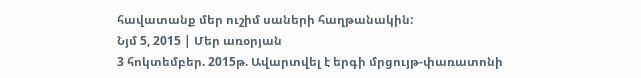հավատանք մեր ուշիմ սաների հաղթանակին:
Նյմ 5, 2015 | Մեր առօրյան
3 հոկտեմբեր. 2015թ. Ավարտվել է երգի մրցույթ-փառատոնի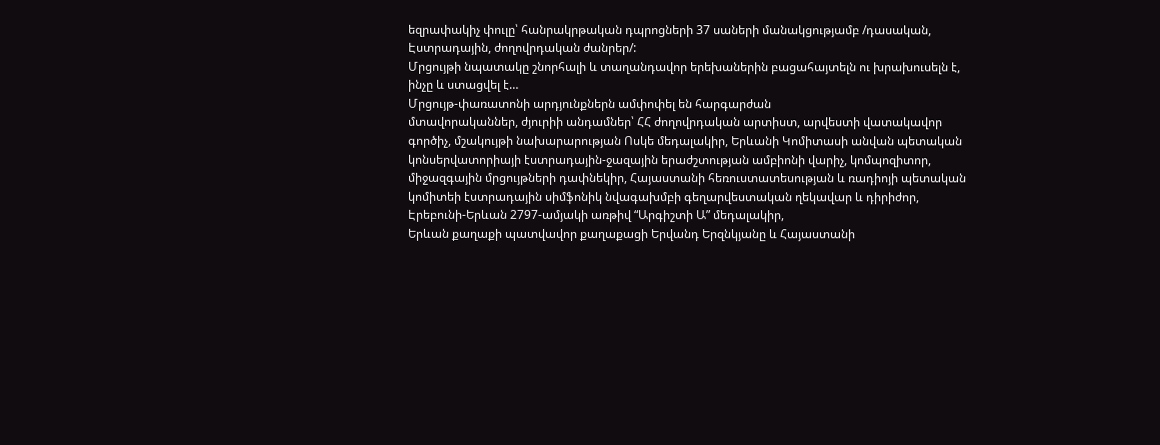եզրափակիչ փուլը՝ հանրակրթական դպրոցների 37 սաների մանակցությամբ /դասական, Էստրադային, ժողովրդական ժանրեր/:
Մրցույթի նպատակը շնորհալի և տաղանդավոր երեխաներին բացահայտելն ու խրախուսելն է, ինչը և ստացվել է…
Մրցույթ-փառատոնի արդյունքներն ամփոփել են հարգարժան
մտավորականներ, ժյուրիի անդամներ՝ ՀՀ ժողովրդական արտիստ, արվեստի վատակավոր գործիչ, մշակույթի նախարարության Ոսկե մեդալակիր, Երևանի Կոմիտասի անվան պետական կոնսերվատորիայի էստրադային-ջազային երաժշտության ամբիոնի վարիչ, կոմպոզիտոր, միջազգային մրցույթների դափնեկիր, Հայաստանի հեռուստատեսության և ռադիոյի պետական կոմիտեի էստրադային սիմֆոնիկ նվագախմբի գեղարվեստական ղեկավար և դիրիժոր, Էրեբունի-Երևան 2797-ամյակի առթիվ “Արգիշտի Ա” մեդալակիր,
Երևան քաղաքի պատվավոր քաղաքացի Երվանդ Երզնկյանը և Հայաստանի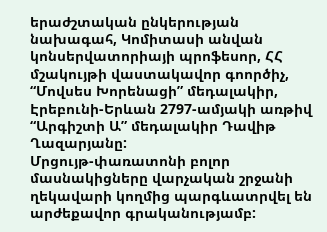երաժշտական ընկերության նախագահ, Կոմիտասի անվան կոնսերվատորիայի պրոֆեսոր, ՀՀ մշակույթի վաստակավոր գոործիչ, “Մովսես Խորենացի” մեդալակիր, Էրեբունի-Երևան 2797-ամյակի առթիվ “Արգիշտի Ա” մեդալակիր Դավիթ Ղազարյանը:
Մրցույթ-փառատոնի բոլոր մասնակիցները վարչական շրջանի ղեկավարի կողմից պարգևատրվել են արժեքավոր գրականությամբ: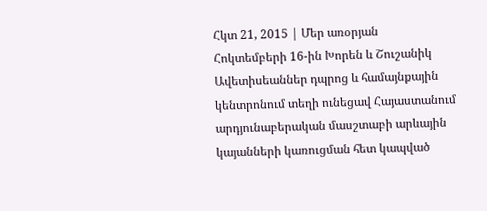Հկտ 21, 2015 | Մեր առօրյան
Հոկտեմբերի 16-ին Խորեն և Շուշանիկ Ավետիսեաններ դպրոց և համայնքային կենտրոնում տեղի ունեցավ Հայաստանում արդյունաբերական մասշտաբի արևային կայանների կառուցման հետ կապված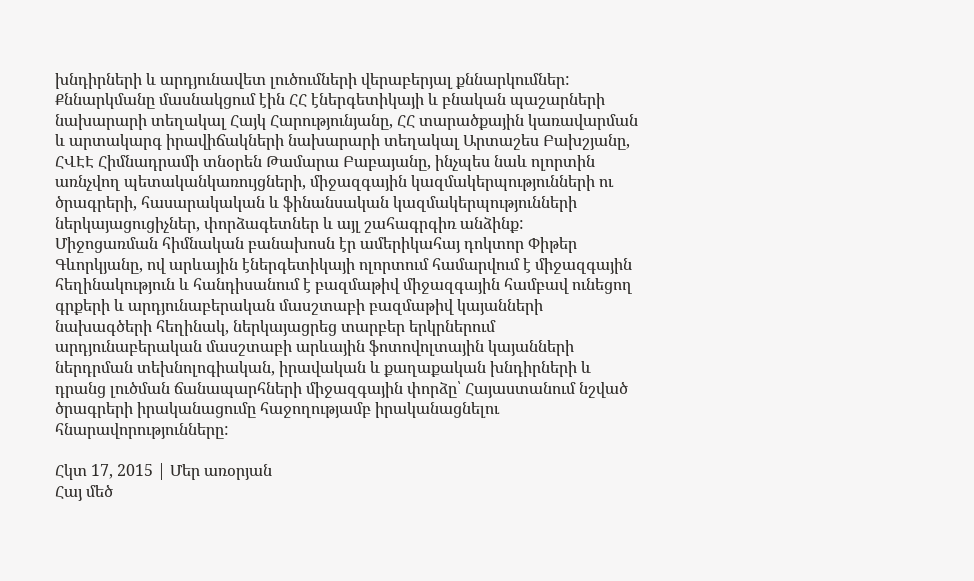խնդիրների և արդյունավետ լուծումների վերաբերյալ քննարկումներ:
Քննարկմանը մասնակցում էին ՀՀ էներգետիկայի և բնական պաշարների նախարարի տեղակալ Հայկ Հարությունյանը, ՀՀ տարածքային կառավարման և արտակարգ իրավիճակների նախարարի տեղակալ Արտաշես Բախշյանը, ՀՎԷԷ Հիմնադրամի տնօրեն Թամարա Բաբայանը, ինչպես նաև ոլորտին առնչվող պետականկառույցների, միջազգային կազմակերպությունների ու ծրագրերի, հասարակական և ֆինանսական կազմակերպությունների ներկայացուցիչներ, փորձագետներ և այլ շահագրգիռ անձինք:
Միջոցառման հիմնական բանախոսն էր ամերիկահայ դոկտոր Փիթեր Գևորկյանը, ով արևային էներգետիկայի ոլորտում համարվում է միջազգային հեղինակություն և հանդիսանում է բազմաթիվ միջազգային համբավ ունեցող գրքերի և արդյունաբերական մասշտաբի բազմաթիվ կայանների նախագծերի հեղինակ, ներկայացրեց տարբեր երկրներում արդյունաբերական մասշտաբի արևային ֆոտովոլտային կայանների ներդրման տեխնոլոգիական, իրավական և քաղաքական խնդիրների և դրանց լուծման ճանապարհների միջազգային փորձը՝ Հայաստանում նշված ծրագրերի իրականացումը հաջողությամբ իրականացնելու հնարավորությունները:

Հկտ 17, 2015 | Մեր առօրյան
Հայ մեծ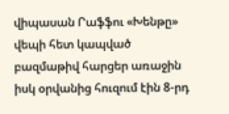վիպասան Րաֆֆու «Խենթը» վեպի հետ կապված բազմաթիվ հարցեր առաջին իսկ օրվանից հուզում էին 8-րդ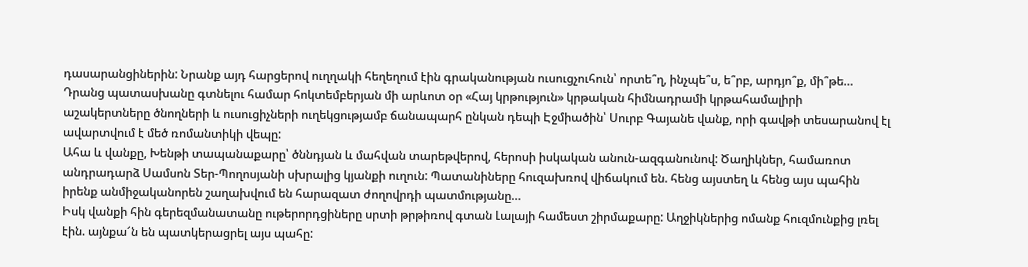դասարանցիներին: Նրանք այդ հարցերով ուղղակի հեղեղում էին գրականության ուսուցչուհուն՝ որտե՞ղ, ինչպե՞ս, ե՞րբ, արդյո՞ք, մի՞թե…
Դրանց պատասխանը գտնելու համար հոկտեմբերյան մի արևոտ օր «Հայ կրթություն» կրթական հիմնադրամի կրթահամալիրի աշակերտները ծնողների և ուսուցիչների ուղեկցությամբ ճանապարհ ընկան դեպի Էջմիածին՝ Սուրբ Գայանե վանք, որի գավթի տեսարանով էլ ավարտվում է մեծ ռոմանտիկի վեպը:
Ահա և վանքը, Խենթի տապանաքարը՝ ծննդյան և մահվան տարեթվերով, հերոսի իսկական անուն-ազգանունով: Ծաղիկներ, համառոտ անդրադարձ Սամսոն Տեր-Պողոսյանի սխրալից կյանքի ուղուն: Պատանիները հուզախռով վիճակում են. հենց այստեղ և հենց այս պահին իրենք անմիջականորեն շաղախվում են հարազատ ժողովրդի պատմությանը…
Իսկ վանքի հին գերեզմանատանը ութերորդցիները սրտի թրթիռով գտան Լալայի համեստ շիրմաքարը: Աղջիկներից ոմանք հուզմունքից լռել էին. այնքա՜ն են պատկերացրել այս պահը: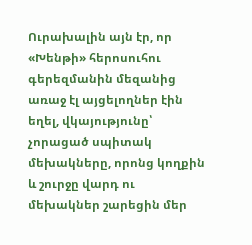Ուրախալին այն էր, որ «Խենթի» հերոսուհու գերեզմանին մեզանից առաջ էլ այցելողներ էին եղել, վկայությունը՝ չորացած սպիտակ մեխակները, որոնց կողքին և շուրջը վարդ ու մեխակներ շարեցին մեր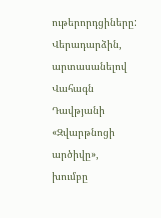ութերորդցիները:
Վերադարձին, արտասանելով Վահագն Դավթյանի «Զվարթնոցի արծիվը», խումբը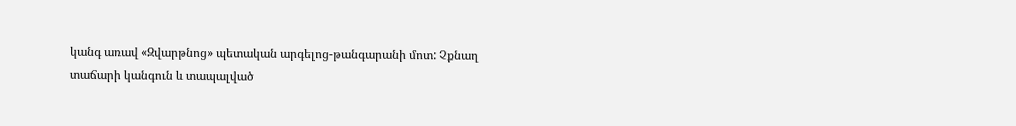կանգ առավ «Զվարթնոց» պետական արգելոց-թանգարանի մոտ: Չքնաղ տաճարի կանգուն և տապալված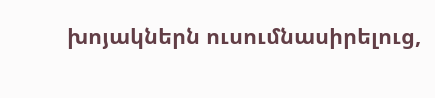խոյակներն ուսումնասիրելուց,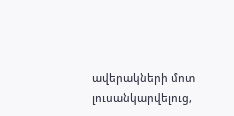ավերակների մոտ լուսանկարվելուց,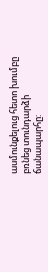ասմունքելուց հետո խումբը բռնեց տունդարձի ճանապարհը: